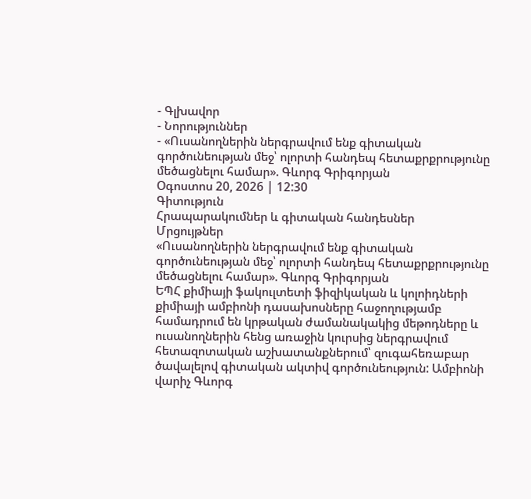- Գլխավոր
- Նորություններ
- «Ուսանողներին ներգրավում ենք գիտական գործունեության մեջ՝ ոլորտի հանդեպ հետաքրքրությունը մեծացնելու համար». Գևորգ Գրիգորյան
Օգոստոս 20, 2026 | 12:30
Գիտություն
Հրապարակումներ և գիտական հանդեսներ
Մրցույթներ
«Ուսանողներին ներգրավում ենք գիտական գործունեության մեջ՝ ոլորտի հանդեպ հետաքրքրությունը մեծացնելու համար». Գևորգ Գրիգորյան
ԵՊՀ քիմիայի ֆակուլտետի ֆիզիկական և կոլոիդների քիմիայի ամբիոնի դասախոսները հաջողությամբ համադրում են կրթական ժամանակակից մեթոդները և ուսանողներին հենց առաջին կուրսից ներգրավում հետազոտական աշխատանքներում՝ զուգահեռաբար ծավալելով գիտական ակտիվ գործունեություն: Ամբիոնի վարիչ Գևորգ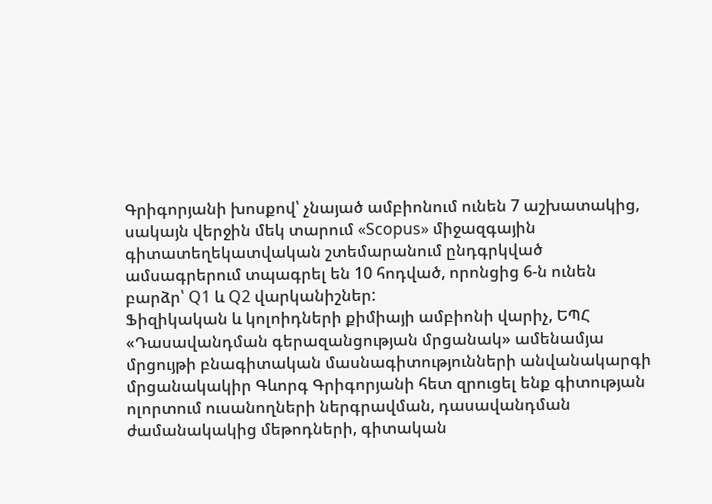Գրիգորյանի խոսքով՝ չնայած ամբիոնում ունեն 7 աշխատակից, սակայն վերջին մեկ տարում «Scopus» միջազգային գիտատեղեկատվական շտեմարանում ընդգրկված ամսագրերում տպագրել են 10 հոդված, որոնցից 6-ն ունեն բարձր՝ Q1 և Q2 վարկանիշներ:
Ֆիզիկական և կոլոիդների քիմիայի ամբիոնի վարիչ, ԵՊՀ «Դասավանդման գերազանցության մրցանակ» ամենամյա մրցույթի բնագիտական մասնագիտությունների անվանակարգի մրցանակակիր Գևորգ Գրիգորյանի հետ զրուցել ենք գիտության ոլորտում ուսանողների ներգրավման, դասավանդման ժամանակակից մեթոդների, գիտական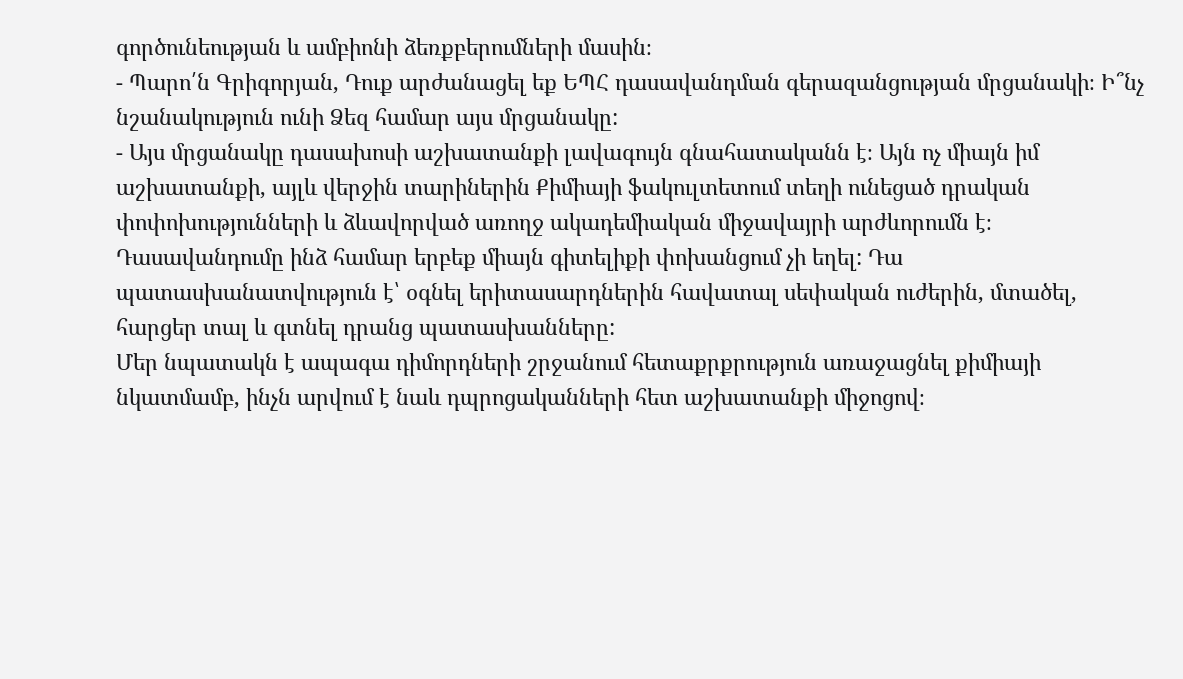գործունեության և ամբիոնի ձեռքբերումների մասին։
- Պարո՛ն Գրիգորյան, Դուք արժանացել եք ԵՊՀ դասավանդման գերազանցության մրցանակի։ Ի՞նչ նշանակություն ունի Ձեզ համար այս մրցանակը:
- Այս մրցանակը դասախոսի աշխատանքի լավագույն գնահատականն է։ Այն ոչ միայն իմ աշխատանքի, այլև վերջին տարիներին Քիմիայի ֆակուլտետում տեղի ունեցած դրական փոփոխությունների և ձևավորված առողջ ակադեմիական միջավայրի արժևորումն է։
Դասավանդումը ինձ համար երբեք միայն գիտելիքի փոխանցում չի եղել: Դա պատասխանատվություն է՝ օգնել երիտասարդներին հավատալ սեփական ուժերին, մտածել, հարցեր տալ և գտնել դրանց պատասխանները:
Մեր նպատակն է ապագա դիմորդների շրջանում հետաքրքրություն առաջացնել քիմիայի նկատմամբ, ինչն արվում է նաև դպրոցականների հետ աշխատանքի միջոցով։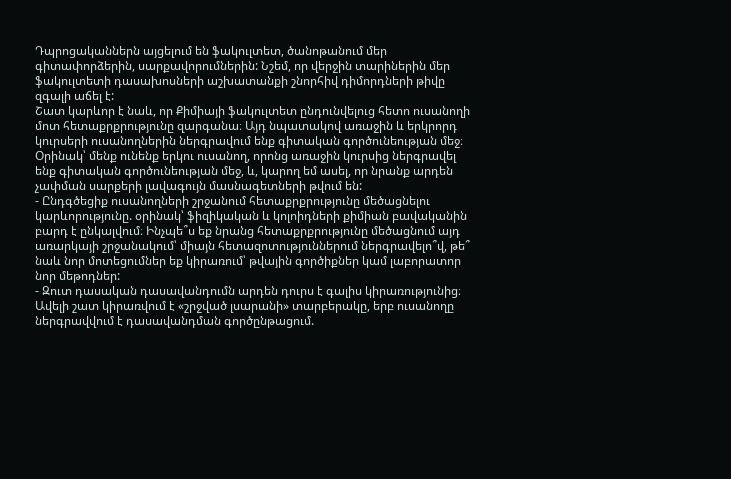Դպրոցականներն այցելում են ֆակուլտետ, ծանոթանում մեր գիտափորձերին, սարքավորումներին: Նշեմ, որ վերջին տարիներին մեր ֆակուլտետի դասախոսների աշխատանքի շնորհիվ դիմորդների թիվը զգալի աճել է:
Շատ կարևոր է նաև, որ Քիմիայի ֆակուլտետ ընդունվելուց հետո ուսանողի մոտ հետաքրքրությունը զարգանա։ Այդ նպատակով առաջին և երկրորդ կուրսերի ուսանողներին ներգրավում ենք գիտական գործունեության մեջ։ Օրինակ՝ մենք ունենք երկու ուսանող, որոնց առաջին կուրսից ներգրավել ենք գիտական գործունեության մեջ, և, կարող եմ ասել, որ նրանք արդեն չափման սարքերի լավագույն մասնագետների թվում են:
- Ընդգծեցիք ուսանողների շրջանում հետաքրքրությունը մեծացնելու կարևորությունը. օրինակ՝ ֆիզիկական և կոլոիդների քիմիան բավականին բարդ է ընկալվում։ Ինչպե՞ս եք նրանց հետաքրքրությունը մեծացնում այդ առարկայի շրջանակում՝ միայն հետազոտություններում ներգրավելո՞վ, թե՞ նաև նոր մոտեցումներ եք կիրառում՝ թվային գործիքներ կամ լաբորատոր նոր մեթոդներ:
- Զուտ դասական դասավանդումն արդեն դուրս է գալիս կիրառությունից։ Ավելի շատ կիրառվում է «շրջված լսարանի» տարբերակը, երբ ուսանողը ներգրավվում է դասավանդման գործընթացում.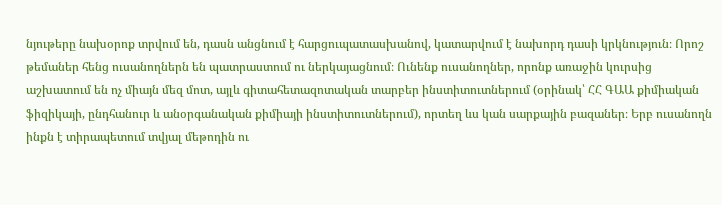նյութերը նախօրոք տրվում են, դասն անցնում է հարցուպատասխանով, կատարվում է նախորդ դասի կրկնություն։ Որոշ թեմաներ հենց ուսանողներն են պատրաստում ու ներկայացնում։ Ունենք ուսանողներ, որոնք առաջին կուրսից աշխատում են ոչ միայն մեզ մոտ, այլև գիտահետազոտական տարբեր ինստիտուտներում (օրինակ՝ ՀՀ ԳԱԱ քիմիական ֆիզիկայի, ընդհանուր և անօրգանական քիմիայի ինստիտուտներում), որտեղ ևս կան սարքային բազաներ։ Երբ ուսանողն ինքն է տիրապետում տվյալ մեթոդին ու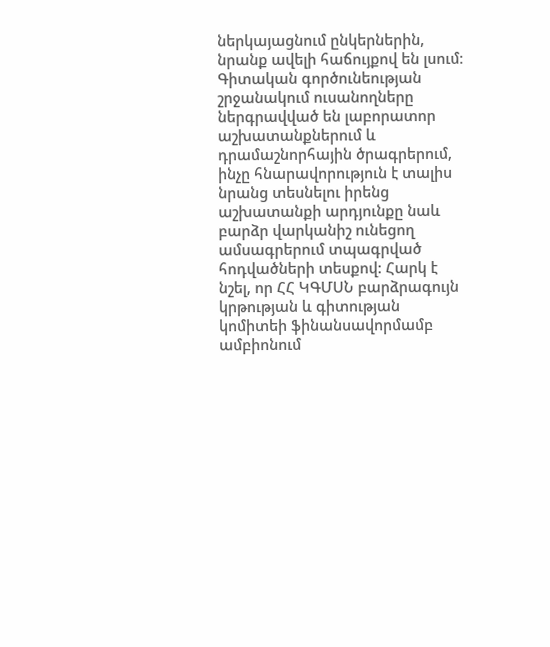ներկայացնում ընկերներին, նրանք ավելի հաճույքով են լսում։
Գիտական գործունեության շրջանակում ուսանողները ներգրավված են լաբորատոր աշխատանքներում և դրամաշնորհային ծրագրերում, ինչը հնարավորություն է տալիս նրանց տեսնելու իրենց աշխատանքի արդյունքը նաև բարձր վարկանիշ ունեցող ամսագրերում տպագրված հոդվածների տեսքով: Հարկ է նշել, որ ՀՀ ԿԳՄՍՆ բարձրագույն կրթության և գիտության կոմիտեի ֆինանսավորմամբ ամբիոնում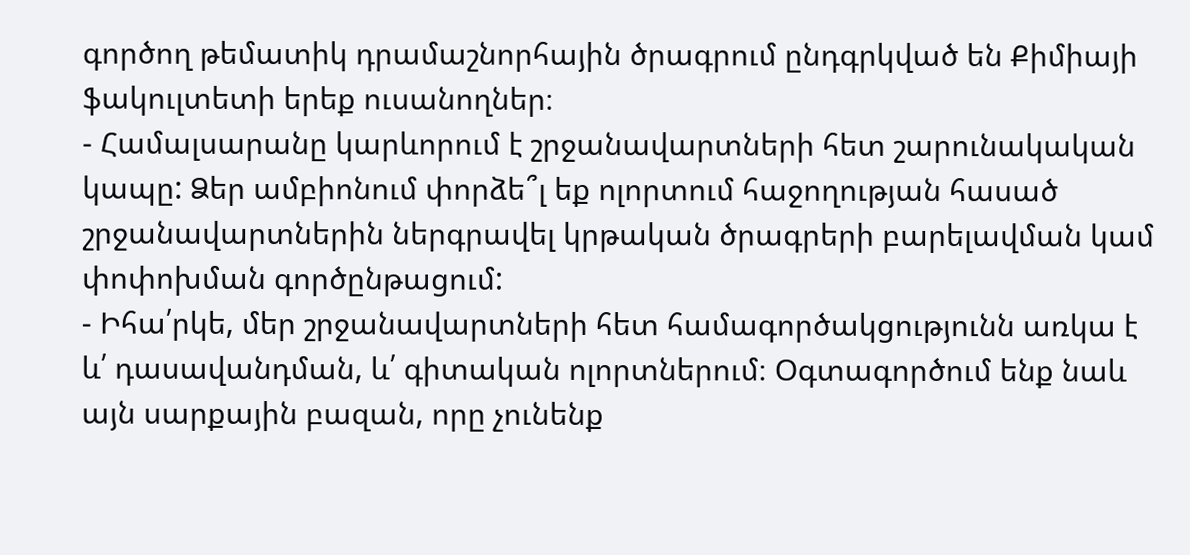գործող թեմատիկ դրամաշնորհային ծրագրում ընդգրկված են Քիմիայի ֆակուլտետի երեք ուսանողներ։
- Համալսարանը կարևորում է շրջանավարտների հետ շարունակական կապը: Ձեր ամբիոնում փորձե՞լ եք ոլորտում հաջողության հասած շրջանավարտներին ներգրավել կրթական ծրագրերի բարելավման կամ փոփոխման գործընթացում:
- Իհա՛րկե, մեր շրջանավարտների հետ համագործակցությունն առկա է և՛ դասավանդման, և՛ գիտական ոլորտներում։ Օգտագործում ենք նաև այն սարքային բազան, որը չունենք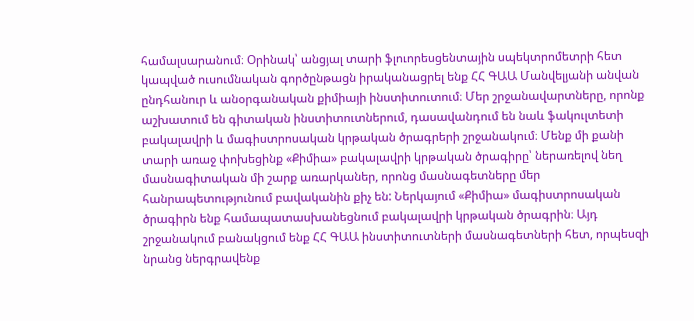համալսարանում։ Օրինակ՝ անցյալ տարի ֆլուորեսցենտային սպեկտրոմետրի հետ կապված ուսումնական գործընթացն իրականացրել ենք ՀՀ ԳԱԱ Մանվելյանի անվան ընդհանուր և անօրգանական քիմիայի ինստիտուտում։ Մեր շրջանավարտները, որոնք աշխատում են գիտական ինստիտուտներում, դասավանդում են նաև ֆակուլտետի բակալավրի և մագիստրոսական կրթական ծրագրերի շրջանակում։ Մենք մի քանի տարի առաջ փոխեցինք «Քիմիա» բակալավրի կրթական ծրագիրը՝ ներառելով նեղ մասնագիտական մի շարք առարկաներ, որոնց մասնագետները մեր հանրապետությունում բավականին քիչ են: Ներկայում «Քիմիա» մագիստրոսական ծրագիրն ենք համապատասխանեցնում բակալավրի կրթական ծրագրին։ Այդ շրջանակում բանակցում ենք ՀՀ ԳԱԱ ինստիտուտների մասնագետների հետ, որպեսզի նրանց ներգրավենք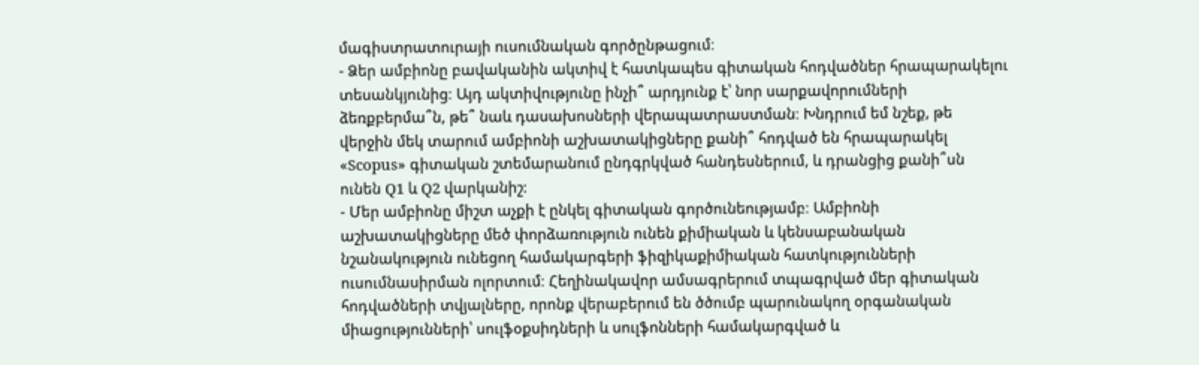մագիստրատուրայի ուսումնական գործընթացում։
- Ձեր ամբիոնը բավականին ակտիվ է հատկապես գիտական հոդվածներ հրապարակելու տեսանկյունից։ Այդ ակտիվությունը ինչի՞ արդյունք է՝ նոր սարքավորումների ձեռքբերմա՞ն, թե՞ նաև դասախոսների վերապատրաստման։ Խնդրում եմ նշեք, թե վերջին մեկ տարում ամբիոնի աշխատակիցները քանի՞ հոդված են հրապարակել «Scopus» գիտական շտեմարանում ընդգրկված հանդեսներում, և դրանցից քանի՞սն ունեն Q1 և Q2 վարկանիշ:
- Մեր ամբիոնը միշտ աչքի է ընկել գիտական գործունեությամբ։ Ամբիոնի աշխատակիցները մեծ փորձառություն ունեն քիմիական և կենսաբանական նշանակություն ունեցող համակարգերի ֆիզիկաքիմիական հատկությունների ուսումնասիրման ոլորտում։ Հեղինակավոր ամսագրերում տպագրված մեր գիտական հոդվածների տվյալները, որոնք վերաբերում են ծծումբ պարունակող օրգանական միացությունների՝ սուլֆօքսիդների և սուլֆոնների համակարգված և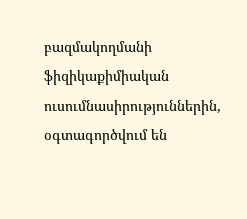բազմակողմանի ֆիզիկաքիմիական ուսումնասիրություններին, օգտագործվում են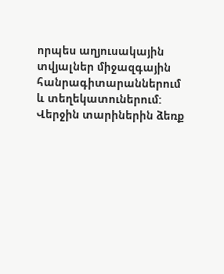որպես աղյուսակային տվյալներ միջազգային հանրագիտարաններում և տեղեկատուներում: Վերջին տարիներին ձեռք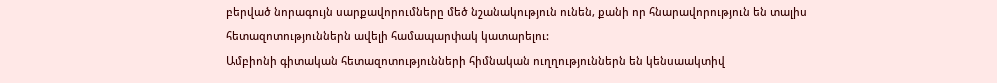բերված նորագույն սարքավորումները մեծ նշանակություն ունեն, քանի որ հնարավորություն են տալիս հետազոտություններն ավելի համապարփակ կատարելու:
Ամբիոնի գիտական հետազոտությունների հիմնական ուղղություններն են կենսաակտիվ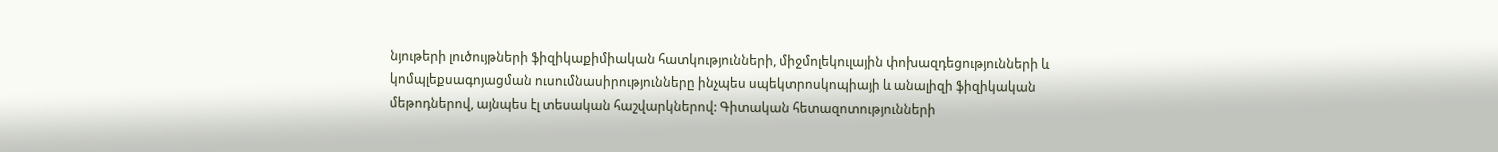նյութերի լուծույթների ֆիզիկաքիմիական հատկությունների, միջմոլեկուլային փոխազդեցությունների և կոմպլեքսագոյացման ուսումնասիրությունները ինչպես սպեկտրոսկոպիայի և անալիզի ֆիզիկական մեթոդներով, այնպես էլ տեսական հաշվարկներով: Գիտական հետազոտությունների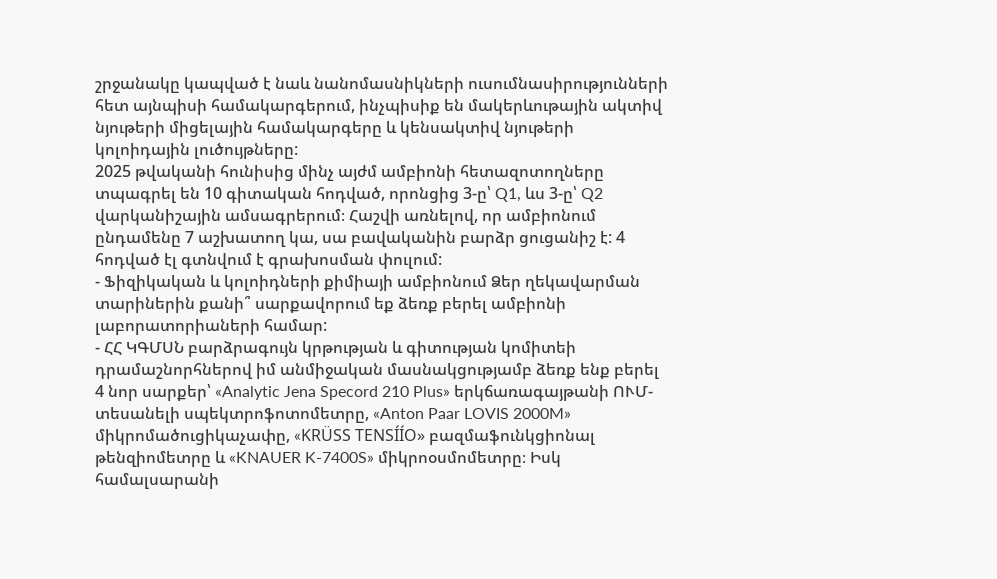շրջանակը կապված է նաև նանոմասնիկների ուսումնասիրությունների հետ այնպիսի համակարգերում, ինչպիսիք են մակերևութային ակտիվ նյութերի միցելային համակարգերը և կենսակտիվ նյութերի կոլոիդային լուծույթները:
2025 թվականի հունիսից մինչ այժմ ամբիոնի հետազոտողները տպագրել են 10 գիտական հոդված, որոնցից 3-ը՝ Q1, ևս 3-ը՝ Q2 վարկանիշային ամսագրերում։ Հաշվի առնելով, որ ամբիոնում ընդամենը 7 աշխատող կա, սա բավականին բարձր ցուցանիշ է: 4 հոդված էլ գտնվում է գրախոսման փուլում:
- Ֆիզիկական և կոլոիդների քիմիայի ամբիոնում Ձեր ղեկավարման տարիներին քանի՞ սարքավորում եք ձեռք բերել ամբիոնի լաբորատորիաների համար:
- ՀՀ ԿԳՄՍՆ բարձրագույն կրթության և գիտության կոմիտեի դրամաշնորհներով իմ անմիջական մասնակցությամբ ձեռք ենք բերել 4 նոր սարքեր՝ «Analytic Jena Specord 210 Plus» երկճառագայթանի ՈՒՄ-տեսանելի սպեկտրոֆոտոմետրը, «Anton Paar LOVIS 2000M» միկրոմածուցիկաչափը, «KRÜSS TENSÍÍO» բազմաֆունկցիոնալ թենզիոմետրը և «KNAUER K-7400S» միկրոօսմոմետրը։ Իսկ համալսարանի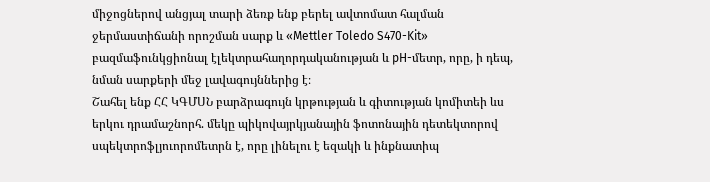միջոցներով անցյալ տարի ձեռք ենք բերել ավտոմատ հալման ջերմաստիճանի որոշման սարք և «Mettler Toledo S470-Kit» բազմաֆունկցիոնալ էլեկտրահաղորդականության և pH-մետր, որը, ի դեպ, նման սարքերի մեջ լավագույններից է։
Շահել ենք ՀՀ ԿԳՄՍՆ բարձրագույն կրթության և գիտության կոմիտեի ևս երկու դրամաշնորհ. մեկը պիկովայրկյանային ֆոտոնային դետեկտորով սպեկտրոֆլյուորոմետրն է, որը լինելու է եզակի և ինքնատիպ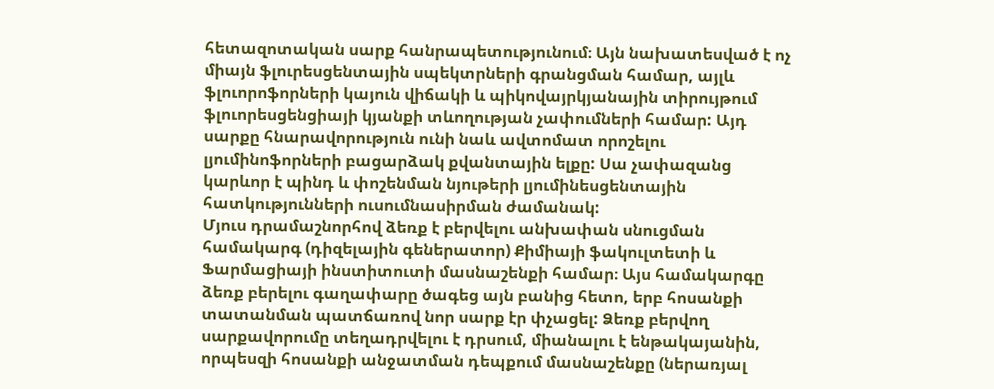հետազոտական սարք հանրապետությունում։ Այն նախատեսված է ոչ միայն ֆլուրեսցենտային սպեկտրների գրանցման համար, այլև ֆլուորոֆորների կայուն վիճակի և պիկովայրկյանային տիրույթում ֆլուորեսցենցիայի կյանքի տևողության չափումների համար: Այդ սարքը հնարավորություն ունի նաև ավտոմատ որոշելու լյումինոֆորների բացարձակ քվանտային ելքը: Սա չափազանց կարևոր է պինդ և փոշենման նյութերի լյումինեսցենտային հատկությունների ուսումնասիրման ժամանակ:
Մյուս դրամաշնորհով ձեռք է բերվելու անխափան սնուցման համակարգ (դիզելային գեներատոր) Քիմիայի ֆակուլտետի և Ֆարմացիայի ինստիտուտի մասնաշենքի համար։ Այս համակարգը ձեռք բերելու գաղափարը ծագեց այն բանից հետո, երբ հոսանքի տատանման պատճառով նոր սարք էր փչացել: Ձեռք բերվող սարքավորումը տեղադրվելու է դրսում, միանալու է ենթակայանին, որպեսզի հոսանքի անջատման դեպքում մասնաշենքը (ներառյալ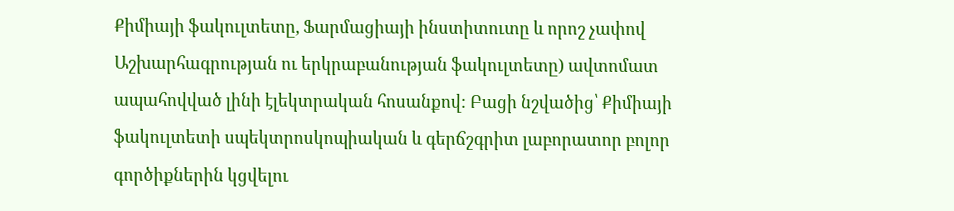Քիմիայի ֆակուլտետը, Ֆարմացիայի ինստիտուտը և որոշ չափով Աշխարհագրության ու երկրաբանության ֆակուլտետը) ավտոմատ ապահովված լինի էլեկտրական հոսանքով: Բացի նշվածից՝ Քիմիայի ֆակուլտետի սպեկտրոսկոպիական և գերճշգրիտ լաբորատոր բոլոր գործիքներին կցվելու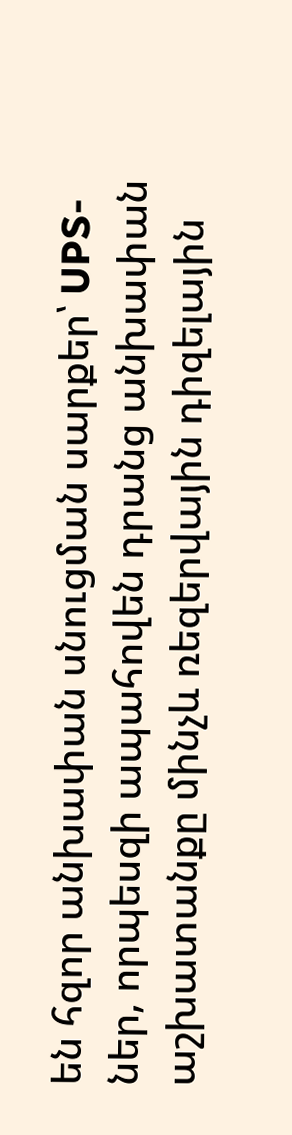են հզոր անխափան սնուցման սարքեր՝ UPS-ներ, որպեսզի ապահովեն դրանց անխափան աշխատանքը մինչև ռեզերվային դիզելային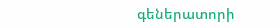գեներատորի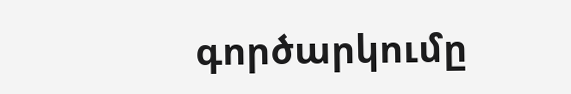գործարկումը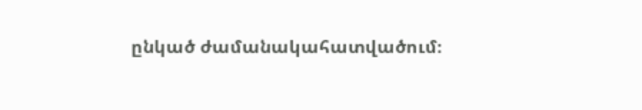ընկած ժամանակահատվածում։